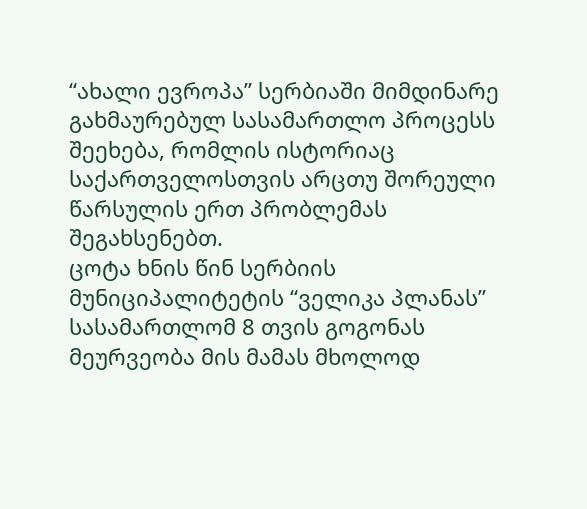“ახალი ევროპა” სერბიაში მიმდინარე გახმაურებულ სასამართლო პროცესს შეეხება, რომლის ისტორიაც საქართველოსთვის არცთუ შორეული წარსულის ერთ პრობლემას შეგახსენებთ.
ცოტა ხნის წინ სერბიის მუნიციპალიტეტის “ველიკა პლანას” სასამართლომ 8 თვის გოგონას მეურვეობა მის მამას მხოლოდ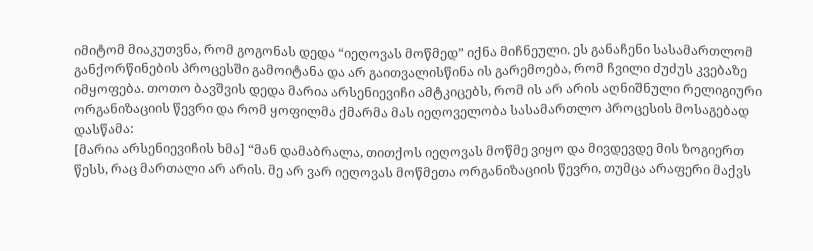იმიტომ მიაკუთვნა, რომ გოგონას დედა “იეღოვას მოწმედ” იქნა მიჩნეული. ეს განაჩენი სასამართლომ განქორწინების პროცესში გამოიტანა და არ გაითვალისწინა ის გარემოება, რომ ჩვილი ძუძუს კვებაზე იმყოფება. თოთო ბავშვის დედა მარია არსენიევიჩი ამტკიცებს, რომ ის არ არის აღნიშნული რელიგიური ორგანიზაციის წევრი და რომ ყოფილმა ქმარმა მას იეღოველობა სასამართლო პროცესის მოსაგებად დასწამა:
[მარია არსენიევიჩის ხმა] “მან დამაბრალა, თითქოს იეღოვას მოწმე ვიყო და მივდევდე მის ზოგიერთ წესს, რაც მართალი არ არის. მე არ ვარ იეღოვას მოწმეთა ორგანიზაციის წევრი, თუმცა არაფერი მაქვს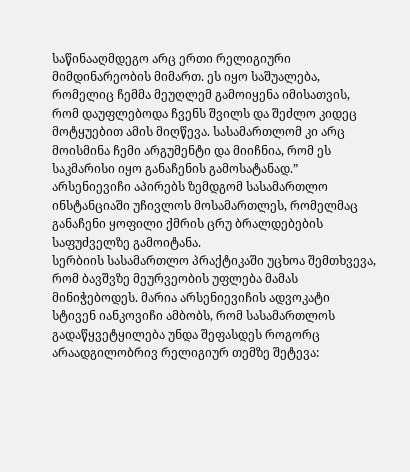საწინააღმდეგო არც ერთი რელიგიური მიმდინარეობის მიმართ. ეს იყო საშუალება, რომელიც ჩემმა მეუღლემ გამოიყენა იმისათვის, რომ დაუფლებოდა ჩვენს შვილს და შეძლო კიდეც მოტყუებით ამის მიღწევა. სასამართლომ კი არც მოისმინა ჩემი არგუმენტი და მიიჩნია, რომ ეს საკმარისი იყო განაჩენის გამოსატანად.”
არსენიევიჩი აპირებს ზემდგომ სასამართლო ინსტანციაში უჩივლოს მოსამართლეს, რომელმაც განაჩენი ყოფილი ქმრის ცრუ ბრალდებების საფუძველზე გამოიტანა.
სერბიის სასამართლო პრაქტიკაში უცხოა შემთხვევა, რომ ბავშვზე მეურვეობის უფლება მამას მინიჭებოდეს. მარია არსენიევიჩის ადვოკატი სტივენ იანკოვიჩი ამბობს, რომ სასამართლოს გადაწყვეტყილება უნდა შეფასდეს როგორც არაადგილობრივ რელიგიურ თემზე შეტევა: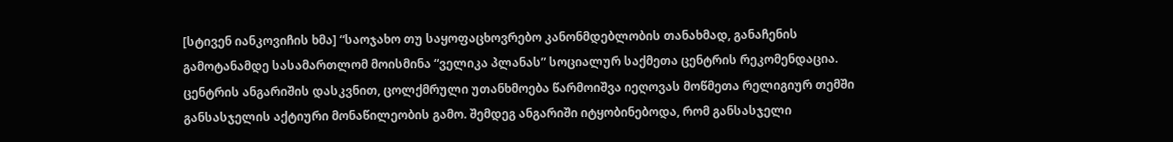[სტივენ იანკოვიჩის ხმა] “საოჯახო თუ საყოფაცხოვრებო კანონმდებლობის თანახმად, განაჩენის გამოტანამდე სასამართლომ მოისმინა “ველიკა პლანას” სოციალურ საქმეთა ცენტრის რეკომენდაცია. ცენტრის ანგარიშის დასკვნით, ცოლქმრული უთანხმოება წარმოიშვა იეღოვას მოწმეთა რელიგიურ თემში განსასჯელის აქტიური მონაწილეობის გამო. შემდეგ ანგარიში იტყობინებოდა, რომ განსასჯელი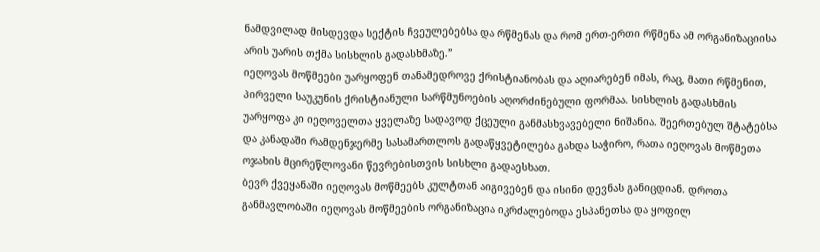ნამდვილად მისდევდა სექტის ჩვეულებებსა და რწმენას და რომ ერთ-ერთი რწმენა ამ ორგანიზაციისა არის უარის თქმა სისხლის გადასხმაზე.”
იეღოვას მოწმეები უარყოფენ თანამედროვე ქრისტიანობას და აღიარებენ იმას, რაც, მათი რწმენით, პირველი საუკუნის ქრისტიანული სარწმუნოების აღორძინებული ფორმაა. სისხლის გადასხმის უარყოფა კი იეღოველთა ყველაზე სადავოდ ქცეული განმასხვავებელი ნიშანია. შეერთებულ შტატებსა და კანადაში რამდენჯერმე სასამართლოს გადაწყვეტილება გახდა საჭირო, რათა იეღოვას მოწმეთა ოჯახის მცირეწლოვანი წევრებისთვის სისხლი გადაესხათ.
ბევრ ქვეყანაში იეღოვას მოწმეებს კულტთან აიგივებენ და ისინი დევნას განიცდიან. დროთა განმავლობაში იეღოვას მოწმეების ორგანიზაცია იკრძალებოდა ესპანეთსა და ყოფილ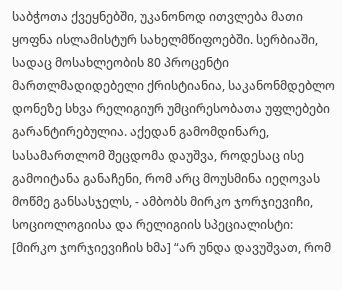საბჭოთა ქვეყნებში, უკანონოდ ითვლება მათი ყოფნა ისლამისტურ სახელმწიფოებში. სერბიაში, სადაც მოსახლეობის 80 პროცენტი მართლმადიდებელი ქრისტიანია, საკანონმდებლო დონეზე სხვა რელიგიურ უმცირესობათა უფლებები გარანტირებულია. აქედან გამომდინარე, სასამართლომ შეცდომა დაუშვა, როდესაც ისე გამოიტანა განაჩენი, რომ არც მოუსმინა იეღოვას მოწმე განსასჯელს, - ამბობს მირკო ჯორჯიევიჩი, სოციოლოგიისა და რელიგიის სპეციალისტი:
[მირკო ჯორჯიევიჩის ხმა] “არ უნდა დავუშვათ, რომ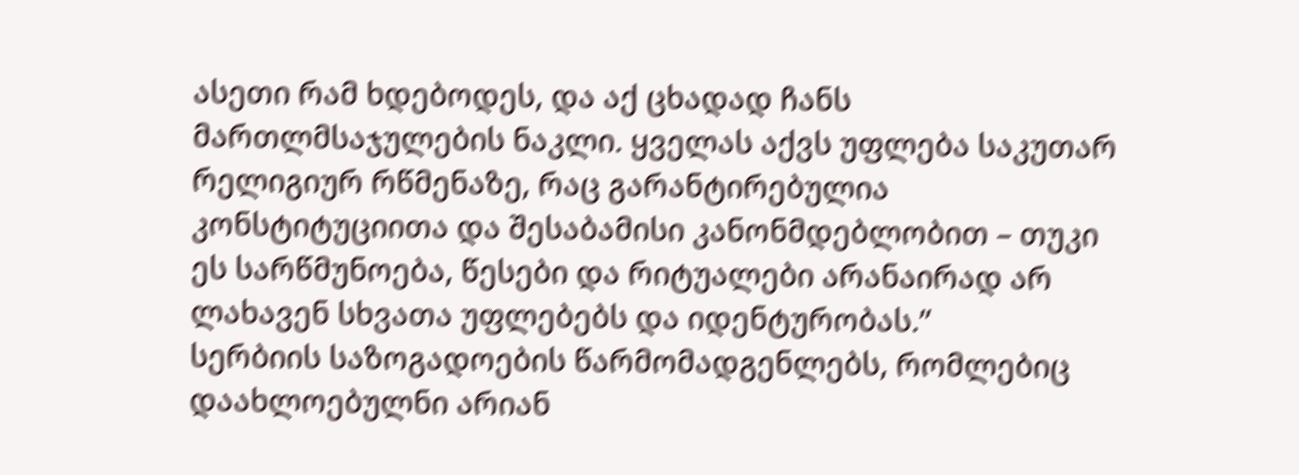ასეთი რამ ხდებოდეს, და აქ ცხადად ჩანს მართლმსაჯულების ნაკლი. ყველას აქვს უფლება საკუთარ რელიგიურ რწმენაზე, რაც გარანტირებულია კონსტიტუციითა და შესაბამისი კანონმდებლობით – თუკი ეს სარწმუნოება, წესები და რიტუალები არანაირად არ ლახავენ სხვათა უფლებებს და იდენტურობას.”
სერბიის საზოგადოების წარმომადგენლებს, რომლებიც დაახლოებულნი არიან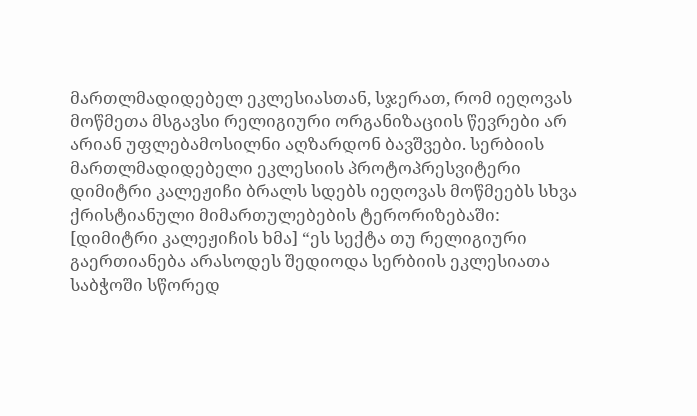მართლმადიდებელ ეკლესიასთან, სჯერათ, რომ იეღოვას მოწმეთა მსგავსი რელიგიური ორგანიზაციის წევრები არ არიან უფლებამოსილნი აღზარდონ ბავშვები. სერბიის მართლმადიდებელი ეკლესიის პროტოპრესვიტერი დიმიტრი კალეჟიჩი ბრალს სდებს იეღოვას მოწმეებს სხვა ქრისტიანული მიმართულებების ტერორიზებაში:
[დიმიტრი კალეჟიჩის ხმა] “ეს სექტა თუ რელიგიური გაერთიანება არასოდეს შედიოდა სერბიის ეკლესიათა საბჭოში სწორედ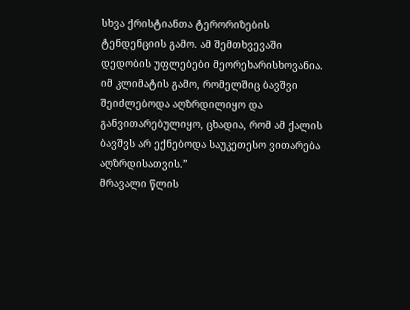სხვა ქრისტიანთა ტერორიზების ტენდენციის გამო. ამ შემთხვევაში დედობის უფლებები მეორეხარისხოვანია. იმ კლიმატის გამო, რომელშიც ბავშვი შეიძლებოდა აღზრდილიყო და განვითარებულიყო, ცხადია, რომ ამ ქალის ბავშვს არ ექნებოდა საუკეთესო ვითარება აღზრდისათვის.”
მრავალი წლის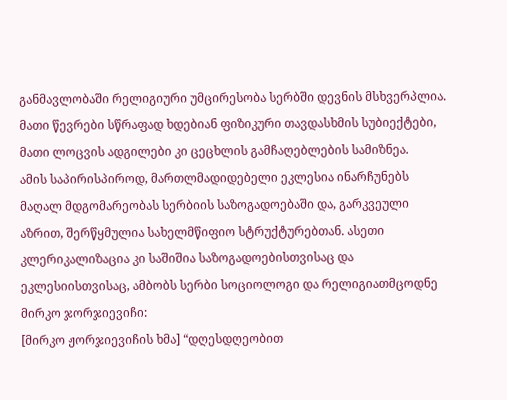განმავლობაში რელიგიური უმცირესობა სერბში დევნის მსხვერპლია. მათი წევრები სწრაფად ხდებიან ფიზიკური თავდასხმის სუბიექტები, მათი ლოცვის ადგილები კი ცეცხლის გამჩაღებლების სამიზნეა.
ამის საპირისპიროდ, მართლმადიდებელი ეკლესია ინარჩუნებს მაღალ მდგომარეობას სერბიის საზოგადოებაში და, გარკვეული აზრით, შერწყმულია სახელმწიფიო სტრუქტურებთან. ასეთი კლერიკალიზაცია კი საშიშია საზოგადოებისთვისაც და ეკლესიისთვისაც, ამბობს სერბი სოციოლოგი და რელიგიათმცოდნე მირკო ჯორჯიევიჩი:
[მირკო ჟორჯიევიჩის ხმა] “დღესდღეობით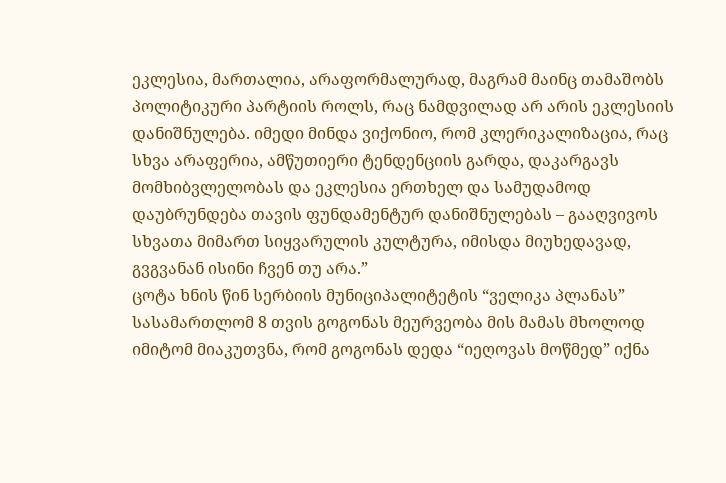ეკლესია, მართალია, არაფორმალურად, მაგრამ მაინც თამაშობს პოლიტიკური პარტიის როლს, რაც ნამდვილად არ არის ეკლესიის დანიშნულება. იმედი მინდა ვიქონიო, რომ კლერიკალიზაცია, რაც სხვა არაფერია, ამწუთიერი ტენდენციის გარდა, დაკარგავს მომხიბვლელობას და ეკლესია ერთხელ და სამუდამოდ დაუბრუნდება თავის ფუნდამენტურ დანიშნულებას – გააღვივოს სხვათა მიმართ სიყვარულის კულტურა, იმისდა მიუხედავად, გვგვანან ისინი ჩვენ თუ არა.”
ცოტა ხნის წინ სერბიის მუნიციპალიტეტის “ველიკა პლანას” სასამართლომ 8 თვის გოგონას მეურვეობა მის მამას მხოლოდ იმიტომ მიაკუთვნა, რომ გოგონას დედა “იეღოვას მოწმედ” იქნა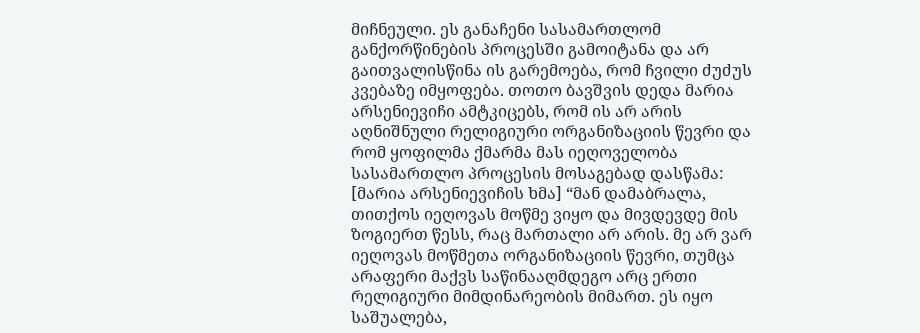მიჩნეული. ეს განაჩენი სასამართლომ განქორწინების პროცესში გამოიტანა და არ გაითვალისწინა ის გარემოება, რომ ჩვილი ძუძუს კვებაზე იმყოფება. თოთო ბავშვის დედა მარია არსენიევიჩი ამტკიცებს, რომ ის არ არის აღნიშნული რელიგიური ორგანიზაციის წევრი და რომ ყოფილმა ქმარმა მას იეღოველობა სასამართლო პროცესის მოსაგებად დასწამა:
[მარია არსენიევიჩის ხმა] “მან დამაბრალა, თითქოს იეღოვას მოწმე ვიყო და მივდევდე მის ზოგიერთ წესს, რაც მართალი არ არის. მე არ ვარ იეღოვას მოწმეთა ორგანიზაციის წევრი, თუმცა არაფერი მაქვს საწინააღმდეგო არც ერთი რელიგიური მიმდინარეობის მიმართ. ეს იყო საშუალება,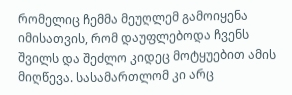რომელიც ჩემმა მეუღლემ გამოიყენა იმისათვის, რომ დაუფლებოდა ჩვენს შვილს და შეძლო კიდეც მოტყუებით ამის მიღწევა. სასამართლომ კი არც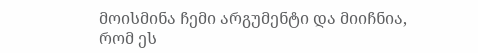მოისმინა ჩემი არგუმენტი და მიიჩნია, რომ ეს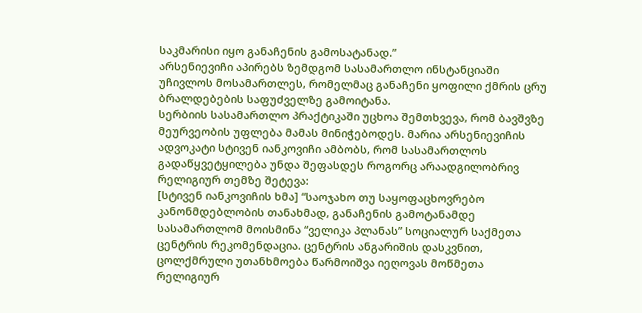საკმარისი იყო განაჩენის გამოსატანად.”
არსენიევიჩი აპირებს ზემდგომ სასამართლო ინსტანციაში უჩივლოს მოსამართლეს, რომელმაც განაჩენი ყოფილი ქმრის ცრუ ბრალდებების საფუძველზე გამოიტანა.
სერბიის სასამართლო პრაქტიკაში უცხოა შემთხვევა, რომ ბავშვზე მეურვეობის უფლება მამას მინიჭებოდეს. მარია არსენიევიჩის ადვოკატი სტივენ იანკოვიჩი ამბობს, რომ სასამართლოს გადაწყვეტყილება უნდა შეფასდეს როგორც არაადგილობრივ რელიგიურ თემზე შეტევა:
[სტივენ იანკოვიჩის ხმა] “საოჯახო თუ საყოფაცხოვრებო კანონმდებლობის თანახმად, განაჩენის გამოტანამდე სასამართლომ მოისმინა “ველიკა პლანას” სოციალურ საქმეთა ცენტრის რეკომენდაცია. ცენტრის ანგარიშის დასკვნით, ცოლქმრული უთანხმოება წარმოიშვა იეღოვას მოწმეთა რელიგიურ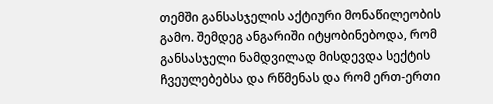თემში განსასჯელის აქტიური მონაწილეობის გამო. შემდეგ ანგარიში იტყობინებოდა, რომ განსასჯელი ნამდვილად მისდევდა სექტის ჩვეულებებსა და რწმენას და რომ ერთ-ერთი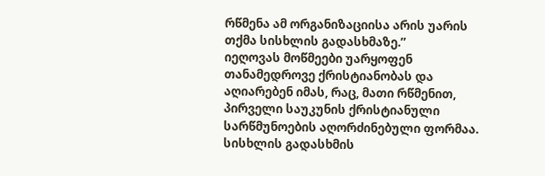რწმენა ამ ორგანიზაციისა არის უარის თქმა სისხლის გადასხმაზე.”
იეღოვას მოწმეები უარყოფენ თანამედროვე ქრისტიანობას და აღიარებენ იმას, რაც, მათი რწმენით, პირველი საუკუნის ქრისტიანული სარწმუნოების აღორძინებული ფორმაა. სისხლის გადასხმის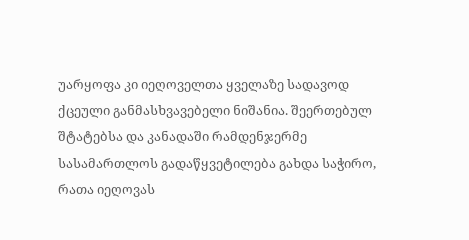უარყოფა კი იეღოველთა ყველაზე სადავოდ ქცეული განმასხვავებელი ნიშანია. შეერთებულ შტატებსა და კანადაში რამდენჯერმე სასამართლოს გადაწყვეტილება გახდა საჭირო, რათა იეღოვას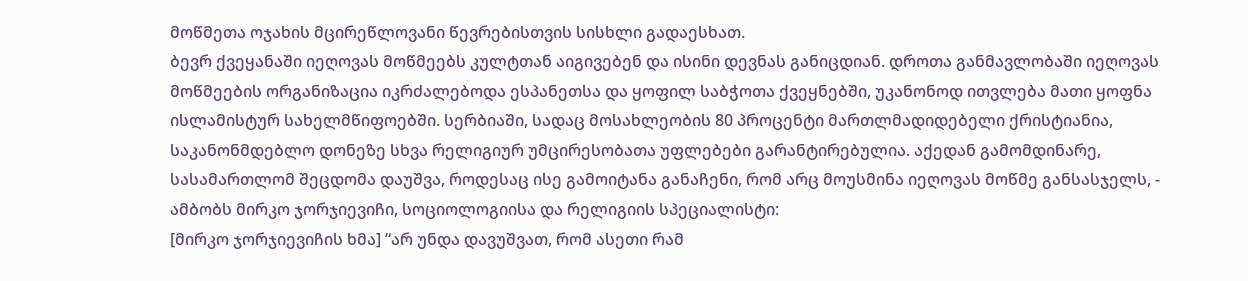მოწმეთა ოჯახის მცირეწლოვანი წევრებისთვის სისხლი გადაესხათ.
ბევრ ქვეყანაში იეღოვას მოწმეებს კულტთან აიგივებენ და ისინი დევნას განიცდიან. დროთა განმავლობაში იეღოვას მოწმეების ორგანიზაცია იკრძალებოდა ესპანეთსა და ყოფილ საბჭოთა ქვეყნებში, უკანონოდ ითვლება მათი ყოფნა ისლამისტურ სახელმწიფოებში. სერბიაში, სადაც მოსახლეობის 80 პროცენტი მართლმადიდებელი ქრისტიანია, საკანონმდებლო დონეზე სხვა რელიგიურ უმცირესობათა უფლებები გარანტირებულია. აქედან გამომდინარე, სასამართლომ შეცდომა დაუშვა, როდესაც ისე გამოიტანა განაჩენი, რომ არც მოუსმინა იეღოვას მოწმე განსასჯელს, - ამბობს მირკო ჯორჯიევიჩი, სოციოლოგიისა და რელიგიის სპეციალისტი:
[მირკო ჯორჯიევიჩის ხმა] “არ უნდა დავუშვათ, რომ ასეთი რამ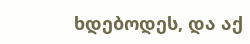ხდებოდეს, და აქ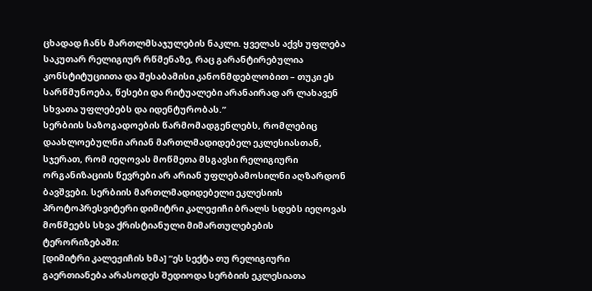ცხადად ჩანს მართლმსაჯულების ნაკლი. ყველას აქვს უფლება საკუთარ რელიგიურ რწმენაზე, რაც გარანტირებულია კონსტიტუციითა და შესაბამისი კანონმდებლობით – თუკი ეს სარწმუნოება, წესები და რიტუალები არანაირად არ ლახავენ სხვათა უფლებებს და იდენტურობას.”
სერბიის საზოგადოების წარმომადგენლებს, რომლებიც დაახლოებულნი არიან მართლმადიდებელ ეკლესიასთან, სჯერათ, რომ იეღოვას მოწმეთა მსგავსი რელიგიური ორგანიზაციის წევრები არ არიან უფლებამოსილნი აღზარდონ ბავშვები. სერბიის მართლმადიდებელი ეკლესიის პროტოპრესვიტერი დიმიტრი კალეჟიჩი ბრალს სდებს იეღოვას მოწმეებს სხვა ქრისტიანული მიმართულებების ტერორიზებაში:
[დიმიტრი კალეჟიჩის ხმა] “ეს სექტა თუ რელიგიური გაერთიანება არასოდეს შედიოდა სერბიის ეკლესიათა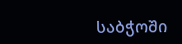საბჭოში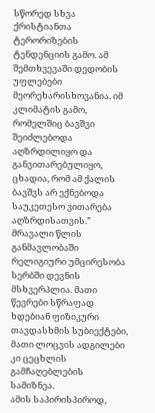სწორედ სხვა ქრისტიანთა ტერორიზების ტენდენციის გამო. ამ შემთხვევაში დედობის უფლებები მეორეხარისხოვანია. იმ კლიმატის გამო, რომელშიც ბავშვი შეიძლებოდა აღზრდილიყო და განვითარებულიყო, ცხადია, რომ ამ ქალის ბავშვს არ ექნებოდა საუკეთესო ვითარება აღზრდისათვის.”
მრავალი წლის განმავლობაში რელიგიური უმცირესობა სერბში დევნის მსხვერპლია. მათი წევრები სწრაფად ხდებიან ფიზიკური თავდასხმის სუბიექტები, მათი ლოცვის ადგილები კი ცეცხლის გამჩაღებლების სამიზნეა.
ამის საპირისპიროდ,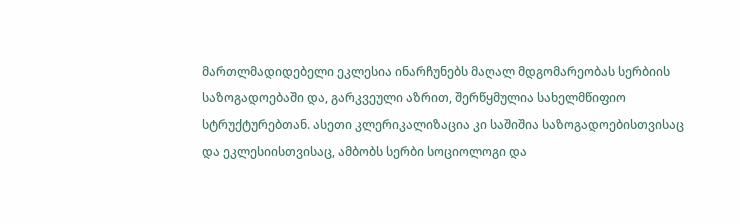მართლმადიდებელი ეკლესია ინარჩუნებს მაღალ მდგომარეობას სერბიის საზოგადოებაში და, გარკვეული აზრით, შერწყმულია სახელმწიფიო სტრუქტურებთან. ასეთი კლერიკალიზაცია კი საშიშია საზოგადოებისთვისაც და ეკლესიისთვისაც, ამბობს სერბი სოციოლოგი და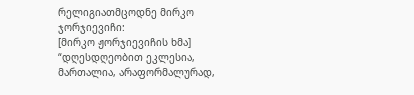რელიგიათმცოდნე მირკო ჯორჯიევიჩი:
[მირკო ჟორჯიევიჩის ხმა] “დღესდღეობით ეკლესია, მართალია, არაფორმალურად,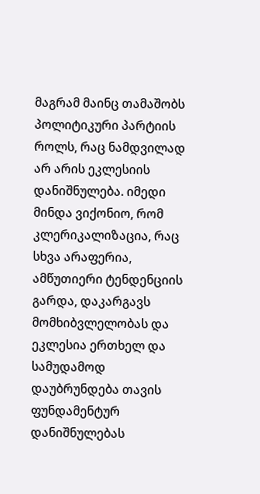მაგრამ მაინც თამაშობს პოლიტიკური პარტიის როლს, რაც ნამდვილად არ არის ეკლესიის დანიშნულება. იმედი მინდა ვიქონიო, რომ კლერიკალიზაცია, რაც სხვა არაფერია, ამწუთიერი ტენდენციის გარდა, დაკარგავს მომხიბვლელობას და ეკლესია ერთხელ და სამუდამოდ დაუბრუნდება თავის ფუნდამენტურ დანიშნულებას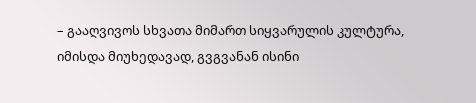– გააღვივოს სხვათა მიმართ სიყვარულის კულტურა, იმისდა მიუხედავად, გვგვანან ისინი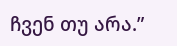ჩვენ თუ არა.”